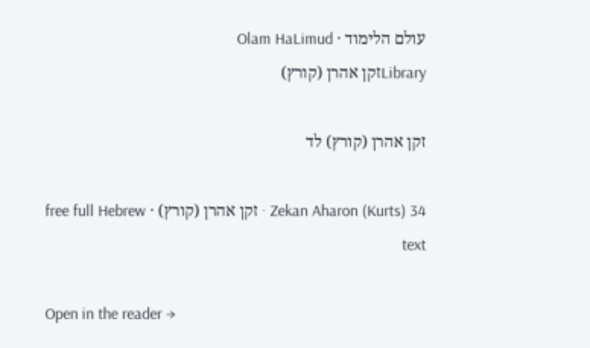עולם הלימוד · Olam HaLimud
Libraryזקן אהרן (קורץ)

זקן אהרן (קורץ) לד

Zekan Aharon (Kurts) 34 · זקן אהרן (קורץ) · free full Hebrew text

Open in the reader →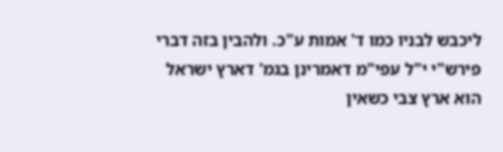ליכבש לבניו כמו ד' אמות ע"כ. ולהבין בזה דברי פירש"י י"ל עפי"מ דאמרינן בגמ' דארץ ישראל הוא ארץ צבי כשאין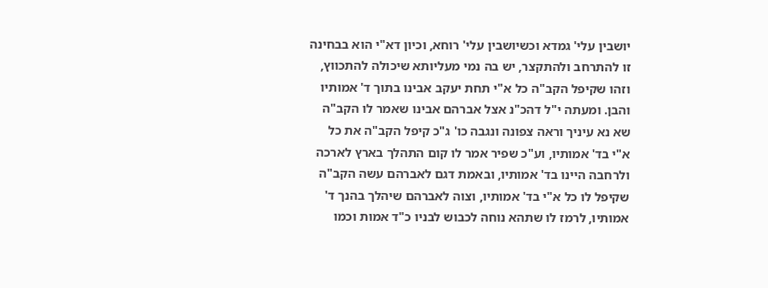יושבין עלי' גמדא וכשיושבין עלי' רוחא, וכיון דא"י הוא בבחינה זו להתרחב ולהתקצר, יש בה נמי מעליותא שיכולה להתכווץ, וזהו שקיפל הקב"ה כל א"י תחת יעקב אבינו בתוך ד' אמותיו והבן. ומעתה י"ל דהכ"נ אצל אברהם אבינו שאמר לו הקב"ה שא נא עיניך וראה צפונה ונגבה כו' ג"כ קיפל הקב"ה את כל א"י בד' אמותיו, וע"כ שפיר אמר לו קום התהלך בארץ לארכה ולרחבה היינו בד' אמותיו, ובאמת דגם לאברהם עשה הקב"ה שקיפל לו כל א"י בד' אמותיו, וצוה לאברהם שיהלך בהנך ד' אמותיו, לרמז לו שתהא נוחה לכבוש לבניו כ"ד אמות וכמו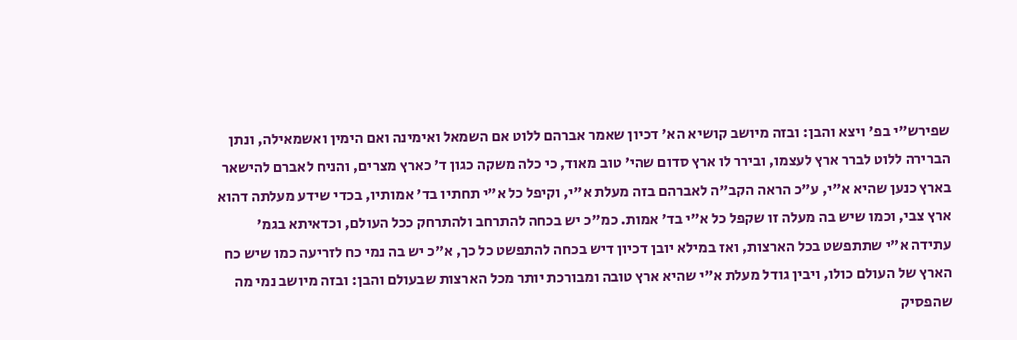שפירש"י בפ' ויצא והבן: ובזה מיושב קושיא הא' דכיון שאמר אברהם ללוט אם השמאל ואימינה ואם הימין ואשמאילה, ונתן הברירה ללוט לברר ארץ לעצמו, ובירר לו ארץ סדום שהי' טוב מאוד, כי כלה משקה כגון ד' כארץ מצרים, והניח לאברם להישאר בארץ כנען שהיא א"י, ע"כ הראה הקב"ה לאברהם בזה מעלת א"י, וקיפל כל א"י תחתיו בד' אמותיו, בכדי שידע מעלתה דהוא ארץ צבי, וכמו שיש בה מעלה זו שקפל כל א"י בד' אמות. כמ"כ יש בכחה להתרחב ולהתרחק ככל העולם, וכדאיתא בגמ' עתידה א"י שתתפשט בכל הארצות, ואז במילא יובן דכיון דיש בכחה להתפשט כל כך, א"כ יש בה נמי כח לזריעה כמו שיש כח הארץ של העולם כולו, ויבין גודל מעלת א"י שהיא ארץ טובה ומבורכת יותר מכל הארצות שבעולם והבן: ובזה מיושב נמי מה שהפסיק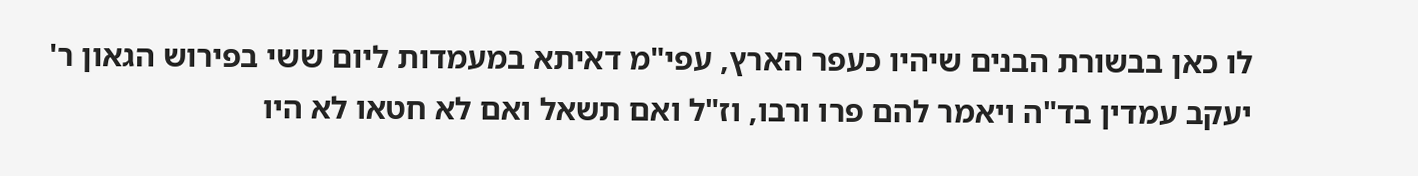לו כאן בבשורת הבנים שיהיו כעפר הארץ, עפי"מ דאיתא במעמדות ליום ששי בפירוש הגאון ר' יעקב עמדין בד"ה ויאמר להם פרו ורבו, וז"ל ואם תשאל ואם לא חטאו לא היו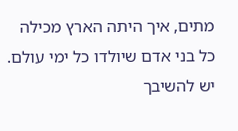מתים, איך היתה הארץ מכילה כל בני אדם שיולדו כל ימי עולם. יש להשיבך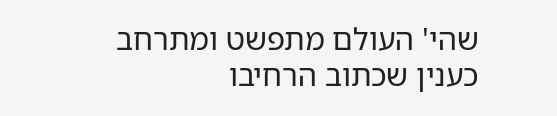שהי' העולם מתפשט ומתרחב כענין שכתוב הרחיבו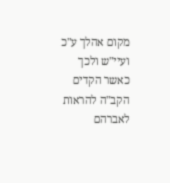מקום אהלך ע"כ ועיי"ש ולכך כאשר הקדים הקב"ה להראות לאברהם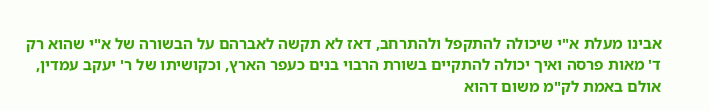אבינו מעלת א"י שיכולה להתקפל ולהתרחב, דאז לא תקשה לאברהם על הבשורה של א"י שהוא רק ד' מאות פרסה ואיך יכולה להתקיים בשורת הרבוי בנים כעפר הארץ, וכקושיתו של ר' יעקב עמדין, אולם באמת לק"מ משום דהוא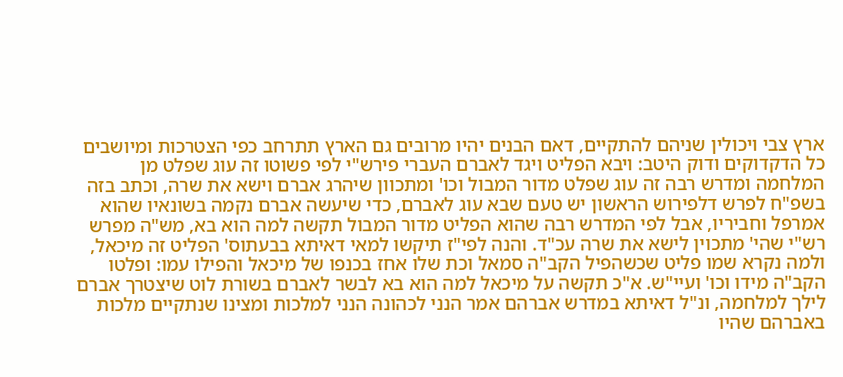ארץ צבי ויכולין שניהם להתקיים, דאם הבנים יהיו מרובים גם הארץ תתרחב כפי הצטרכות ומיושבים כל הדקדוקים ודוק היטב: ויבא הפליט ויגד לאברם העברי פירש"י לפי פשוטו זה עוג שפלט מן המלחמה ומדרש רבה זה עוג שפלט מדור המבול וכו' ומתכוון שיהרג אברם וישא את שרה, וכתב בזה בשפ"ח לפרש דלפירוש הראשון יש טעם שבא עוג לאברם, כדי שיעשה אברם נקמה בשונאיו שהוא אמרפל וחביריו, אבל לפי המדרש רבה שהוא הפליט מדור המבול תקשה למה הוא בא, מש"ה מפרש רש"י שהי' מתכוין לישא את שרה עכ"ד. והנה לפי"ז תיקשו למאי דאיתא בבעתוס' הפליט זה מיכאל, ולמה נקרא שמו פליט שכשהפיל הקב"ה סמאל וכת שלו אחז בכנפו של מיכאל והפילו עמו: ופלטו הקב"ה מידו וכו' ועיי"ש. א"כ תקשה על מיכאל למה הוא בא לבשר לאברם בשורת לוט שיצטרך אברם לילך למלחמה, ונ"ל דאיתא במדרש אברהם אמר הנני לכהונה הנני למלכות ומצינו שנתקיים מלכות באברהם שהיו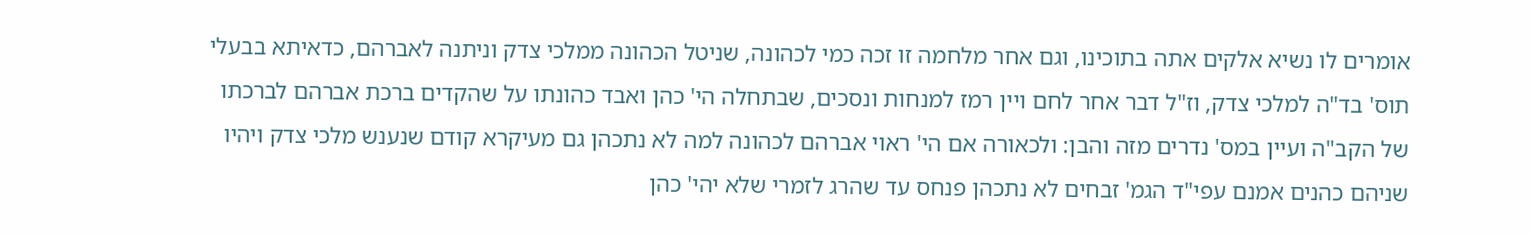אומרים לו נשיא אלקים אתה בתוכינו, וגם אחר מלחמה זו זכה כמי לכהונה, שניטל הכהונה ממלכי צדק וניתנה לאברהם, כדאיתא בבעלי תוס' בד"ה למלכי צדק, וז"ל דבר אחר לחם ויין רמז למנחות ונסכים, שבתחלה הי' כהן ואבד כהונתו על שהקדים ברכת אברהם לברכתו של הקב"ה ועיין במס' נדרים מזה והבן: ולכאורה אם הי' ראוי אברהם לכהונה למה לא נתכהן גם מעיקרא קודם שנענש מלכי צדק ויהיו שניהם כהנים אמנם עפי"ד הגמ' זבחים לא נתכהן פנחס עד שהרג לזמרי שלא יהי' כהן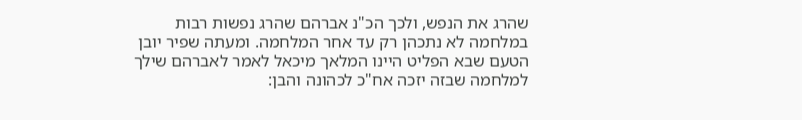שהרג את הנפש, ולכך הכ"נ אברהם שהרג נפשות רבות במלחמה לא נתכהן רק עד אחר המלחמה. ומעתה שפיר יובן הטעם שבא הפליט היינו המלאך מיכאל לאמר לאברהם שילך למלחמה שבזה יזכה אח"כ לכהונה והבן: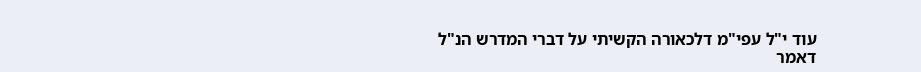עוד י"ל עפי"מ דלכאורה הקשיתי על דברי המדרש הנ"ל דאמר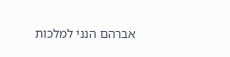אברהם הנני למלכות